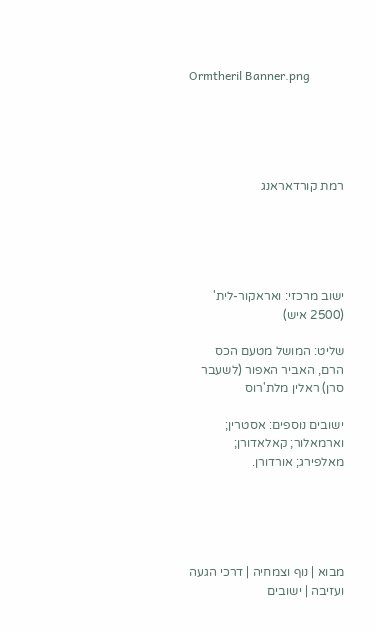Ormtheril Banner.png





רמת קורדאראנג





ישוב מרכזי: ואראקור-לית' (2500 איש)

שליט: המושל מטעם הכס הרם, האביר האפור (לשעבר סרן) ראלין מלת'רוס

ישובים נוספים: אסטרין; וארמאלור; קאלאדורן; מאלפירג; אורדורן.





מבוא | נוף וצמחיה | דרכי הגעה ועזיבה | ישובים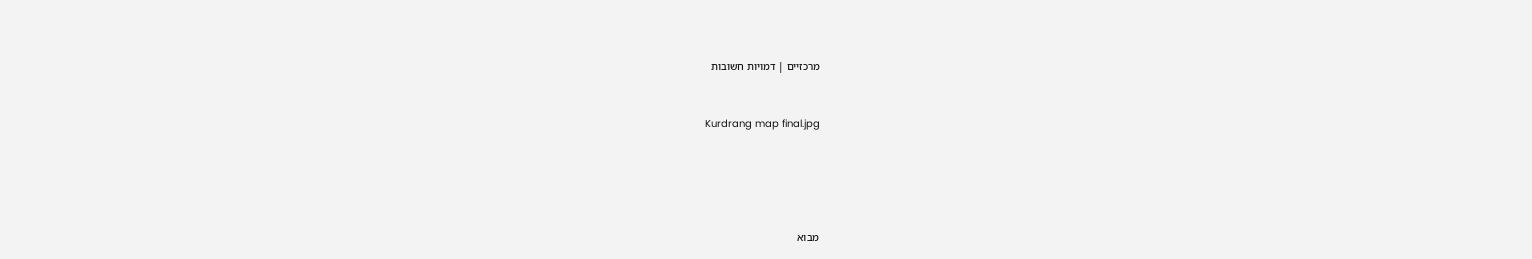מרכזיים | דמויות חשובות


Kurdrang map final.jpg





מבוא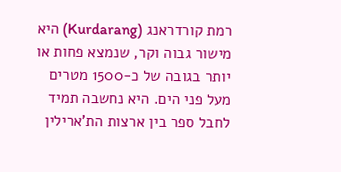רמת קורדראנג (Kurdarang) היא מישור גבוה וקר, שנמצא פחות או יותר בגובה של כ-1500 מטרים מעל פני הים. היא נחשבה תמיד לחבל ספר בין ארצות הת'ארילין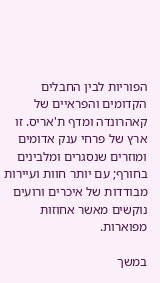הפוריות לבין החבלים הקדומים והפראיים של קאהרונדה ומדף ת'אריס. זו ארץ של פרחי ענק אדומים ומוזרים שנסגרים ומלבינים בחורף; עם יותר חוות ועיירות מבודדות של איכרים ורועים נוקשים מאשר אחוזות מפוארות.

במשך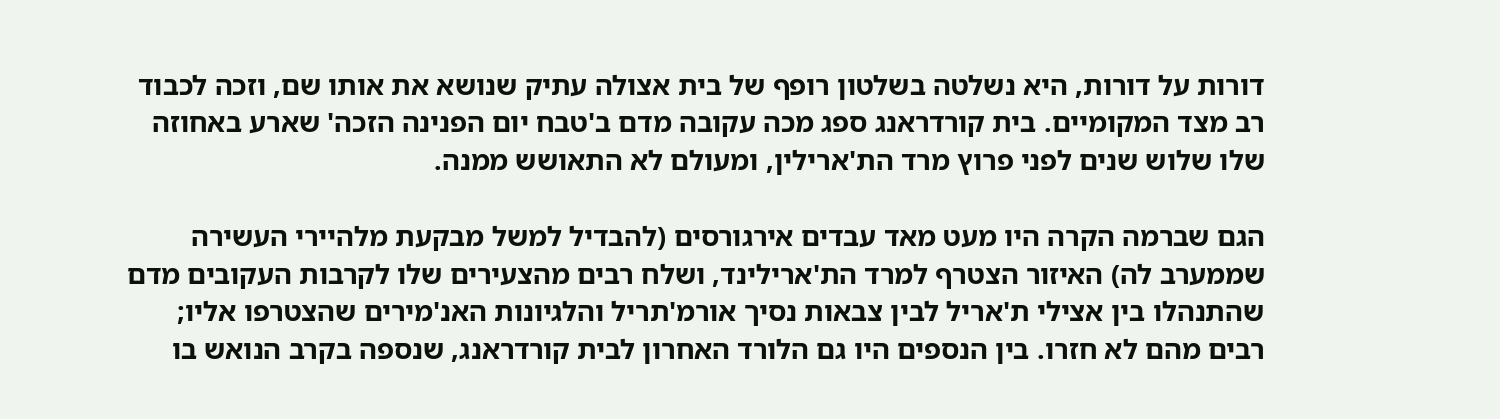דורות על דורות, היא נשלטה בשלטון רופף של בית אצולה עתיק שנושא את אותו שם, וזכה לכבוד רב מצד המקומיים. בית קורדראנג ספג מכה עקובה מדם ב'טבח יום הפנינה הזכה' שארע באחוזה שלו שלוש שנים לפני פרוץ מרד הת'ארילין, ומעולם לא התאושש ממנה.

הגם שברמה הקרה היו מעט מאד עבדים אירגורסים (להבדיל למשל מבקעת מלהיירי העשירה שממערב לה) האיזור הצטרף למרד הת'ארילינד, ושלח רבים מהצעירים שלו לקרבות העקובים מדם שהתנהלו בין אצילי ת'אריל לבין צבאות נסיך אורמ'תריל והלגיונות האנ'מירים שהצטרפו אליו; רבים מהם לא חזרו. בין הנספים היו גם הלורד האחרון לבית קורדראנג, שנספה בקרב הנואש בו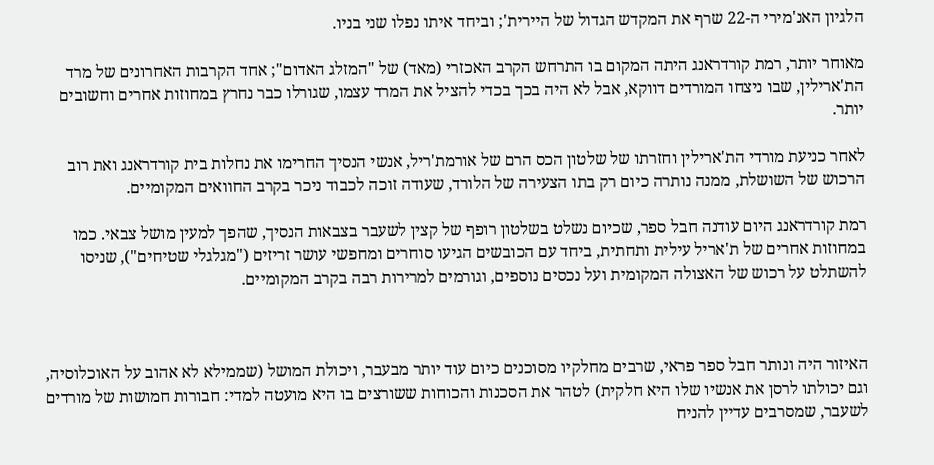הלגיון האנ'מירי ה-22 שרף את המקדש הגדול של היירית'; וביחד איתו נפלו שני בניו.

מאוחר יותר, רמת קורדראנג היתה המקום בו התרחש הקרב האכזרי (מאד) של "המזלג האדום"; אחד הקרבות האחרונים של מרד הת'ארילין, שבו ניצחו המורדים דווקא, אבל לא היה בכך בכדי להציל את המרד עצמו, שגורלו כבר נחרץ במחוזות אחרים וחשובים יותר.

לאחר כניעת מורדי הת'ארילין וחזרתו של שלטון הכס הרם של אורמת'ריל, אנשי הנסיך החרימו את נחלות בית קורדראנג ואת רוב הרכוש של השושלת, ממנה נותרה כיום רק בתו הצעירה של הלורד, שעודה זוכה לכבוד ניכר בקרב החוואים המקומיים.

רמת קורדראנג היום עודנה חבל ספר, שכיום נשלט בשלטון רופף של קצין לשעבר בצבאות הנסיך, שהפך למעין מושל צבאי. כמו במחוזות אחרים של ת'אריל עילית ותחתית, ביחד עם הכובשים הגיעו סוחרים ומחפשי עושר זריזים ("מגלגלי שטיחים"), שניסו להשתלט על רכוש של האצולה המקומית ועל נכסים נוספים, וגורמים למרירות רבה בקרב המקומיים.



האיזור היה ונותר חבל ספר פראי, שרבים מחלקיו מסוכנים כיום עוד יותר מבעבר, ויכולת המושל (שממילא לא אהוב על האוכלוסיה, וגם יכולתו לרסן את אנשיו שלו היא חלקית) לטהר את הסכנות והכוחות ששורצים בו היא מועטה למדי: חבורות חמושות של מורדים לשעבר, שמסרבים עדיין להניח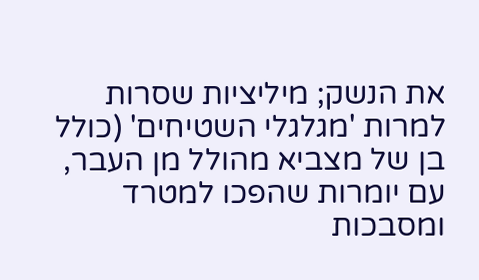את הנשק; מיליציות שסרות למרות 'מגלגלי השטיחים' (כולל בן של מצביא מהולל מן העבר, עם יומרות שהפכו למטרד ומסבכות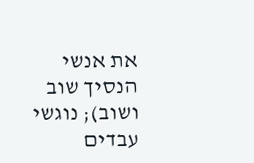את אנשי הנסיך שוב ושוב); נוגשי עבדים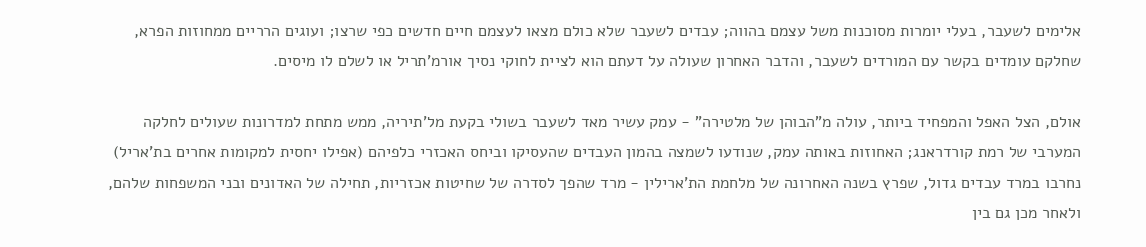אלימים לשעבר, בעלי יומרות מסוכנות משל עצמם בהווה; עבדים לשעבר שלא כולם מצאו לעצמם חיים חדשים כפי שרצו; ועוגים הרריים ממחוזות הפרא, שחלקם עומדים בקשר עם המורדים לשעבר, והדבר האחרון שעולה על דעתם הוא לציית לחוקי נסיך אורמ'תריל או לשלם לו מיסים.

אולם, הצל האפל והמפחיד ביותר, עולה מ"הבוהן של מלטירה" - עמק עשיר מאד לשעבר בשולי בקעת מל'תיריה, ממש מתחת למדרונות שעולים לחלקה המערבי של רמת קורדראנג; האחוזות באותה עמק, שנודעו לשמצה בהמון העבדים שהעסיקו וביחס האכזרי כלפיהם (אפילו יחסית למקומות אחרים בת'אריל) נחרבו במרד עבדים גדול, שפרץ בשנה האחרונה של מלחמת הת'ארילין - מרד שהפך לסדרה של שחיטות אכזריות, תחילה של האדונים ובני המשפחות שלהם, ולאחר מכן גם בין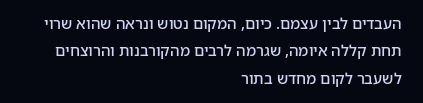העבדים לבין עצמם. כיום, המקום נטוש ונראה שהוא שרוי תחת קללה איומה, שגרמה לרבים מהקורבנות והרוצחים לשעבר לקום מחדש בתור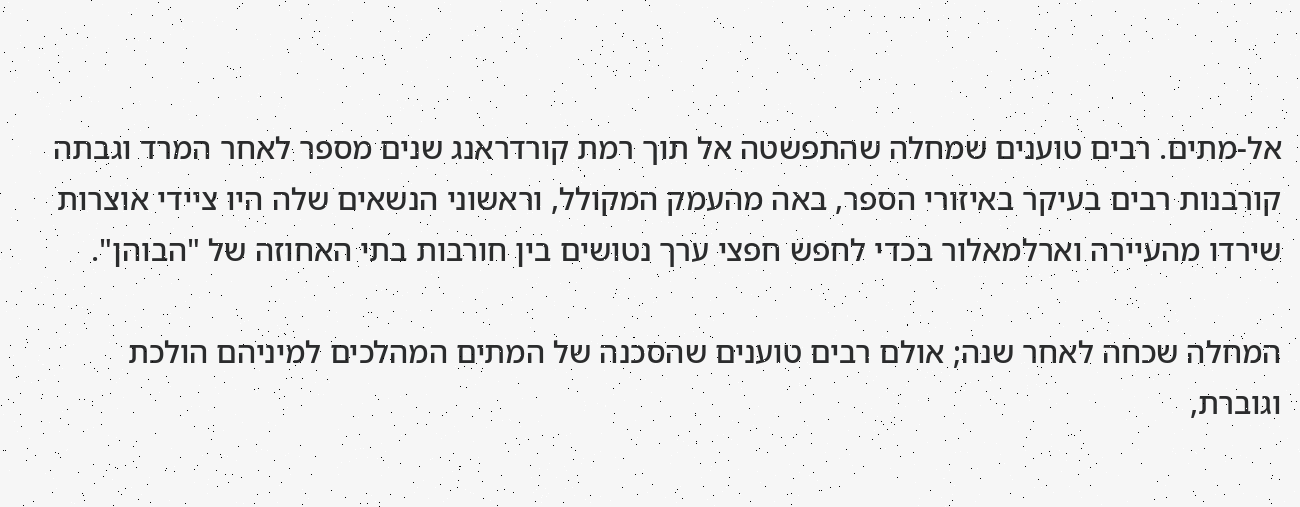אל-מתים. רבים טוענים שמחלה שהתפשטה אל תוך רמת קורדראנג שנים מספר לאחר המרד וגבתה קורבנות רבים בעיקר באיזורי הספר, באה מהעמק המקולל, וראשוני הנשאים שלה היו ציידי אוצרות שירדו מהעיירה וארלמאלור בכדי לחפש חפצי ערך נטושים בין חורבות בתי האחוזה של "הבוהן".

המחלה שכחה לאחר שנה; אולם רבים טוענים שהסכנה של המתים המהלכים למיניהם הולכת וגוברת,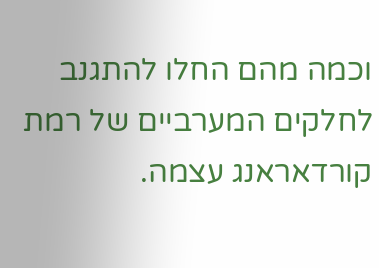וכמה מהם החלו להתגנב לחלקים המערביים של רמת קורדאראנג עצמה.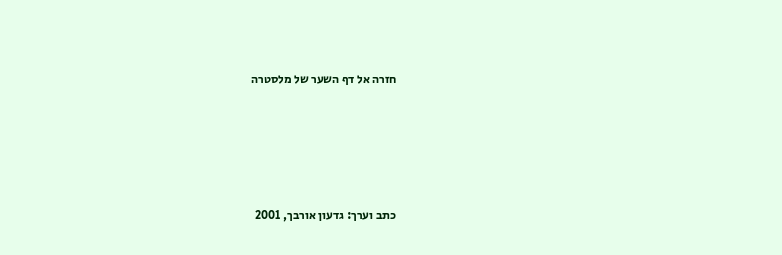חזרה אל דף השער של מלסטרה








כתב וערך: גדעון אורבך, 2001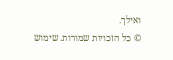ואילך.
© כל הזכויות שמורות. שימוש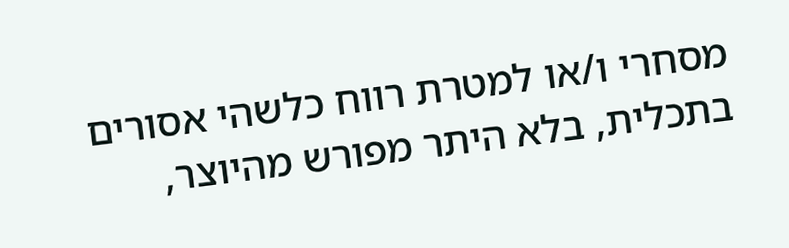מסחרי ו/או למטרת רווח כלשהי אסורים בתכלית, בלא היתר מפורש מהיוצר,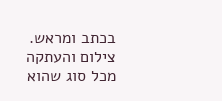בכתב ומראש. צילום והעתקה מכל סוג שהוא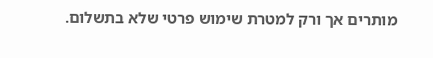מותרים אך ורק למטרת שימוש פרטי שלא בתשלום.